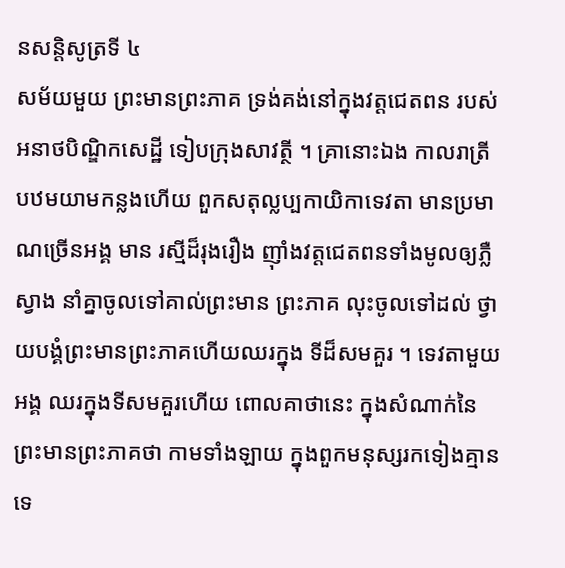នសន្តិសូត្រទី ៤
សម័យមួយ ព្រះមានព្រះភាគ ទ្រង់គង់នៅក្នុងវត្តជេតពន របស់អនាថបិណ្ឌិកសេដ្ឋី ទៀបក្រុងសាវត្ថី ។ គ្រានោះឯង កាលរាត្រីបឋមយាមកន្លងហើយ ពួកសតុល្លប្បកាយិកាទេវតា មានប្រមាណច្រើនអង្គ មាន រស្មីដ៏រុងរឿង ញ៉ាំងវត្តជេតពនទាំងមូលឲ្យភ្លឺស្វាង នាំគ្នាចូលទៅគាល់ព្រះមាន ព្រះភាគ លុះចូលទៅដល់ ថ្វាយបង្គំព្រះមានព្រះភាគហើយឈរក្នុង ទីដ៏សមគួរ ។ ទេវតាមួយអង្គ ឈរក្នុងទីសមគួរហើយ ពោលគាថានេះ ក្នុងសំណាក់នៃព្រះមានព្រះភាគថា កាមទាំងឡាយ ក្នុងពួកមនុស្សរកទៀងគ្មានទេ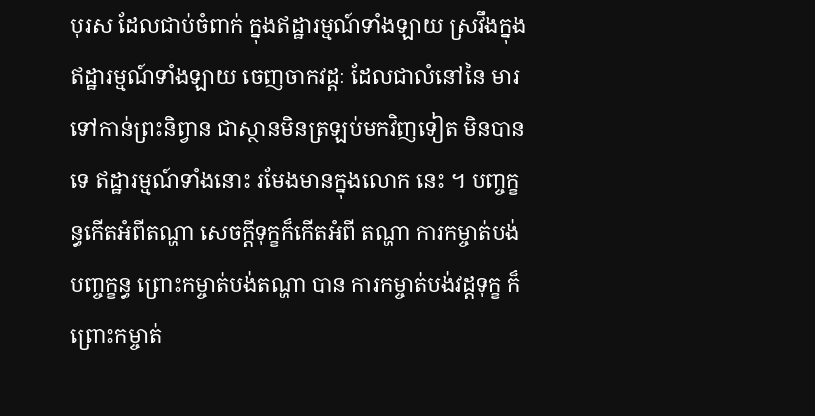បុរស ដែលជាប់ចំពាក់ ក្នុងឥដ្ឋារម្មណ៍ទាំងឡាយ ស្រវឹងក្នុង ឥដ្ឋារម្មណ៍ទាំងឡាយ ចេញចាកវដ្តៈ ដែលជាលំនៅនៃ មារ ទៅកាន់ព្រះនិព្វាន ជាស្ថានមិនត្រឡប់មកវិញទៀត មិនបានទេ ឥដ្ឋារម្មណ៍ទាំងនោះ រមែងមានក្នុងលោក នេះ ។ បញ្ចក្ខន្ធកើតអំពីតណ្ហា សេចក្តីទុក្ខក៏កើតអំពី តណ្ហា ការកម្ចាត់បង់បញ្ចក្ខន្ធ ព្រោះកម្ចាត់បង់តណ្ហា បាន ការកម្ចាត់បង់វដ្តទុក្ខ ក៏ព្រោះកម្ចាត់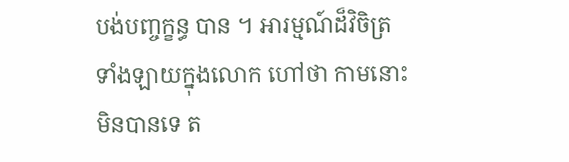បង់បញ្ចក្ខន្ធ បាន ។ អារម្មណ៍ដ៏វិចិត្រទាំងឡាយក្នុងលោក ហៅថា កាមនោះ មិនបានទេ ត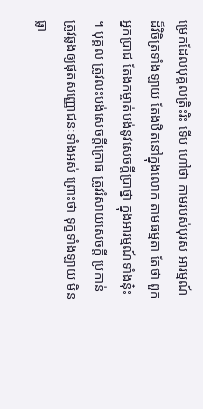ម្រេកដែលបុគ្គលត្រិះរិះ ទើប ហៅថា កាមរបស់បុរស អារម្មណ៍ដ៏វិចិត្រទាំងឡាយ តែងឋិតនៅក្នុងលោក តាមធម្មតា តែថា ពួកអ្នកប្រាជ តែងកម្ចាត់បង់នូវសេចក្តីប្រាថ្នា ក្នុងអារម្មណ៍ទាំងនុ៎ះ ។ បុគ្គល ត្រូវលះបង់សេចក្តីក្រោធ ត្រូវរំសាយសេចក្តី ប្រកាន់ ត្រូវឆ្លងឲ្យផុតសញ្ញោជនៈទាំងអស់ ព្រោះថា ទុក្ខទាំងឡាយ មិនធ្លា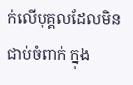ក់លើបុគ្គលដែលមិនជាប់ចំពាក់ ក្នុង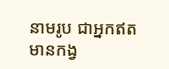នាមរូប ជាអ្នកឥតមានកង្វ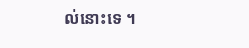ល់នោះទេ ។